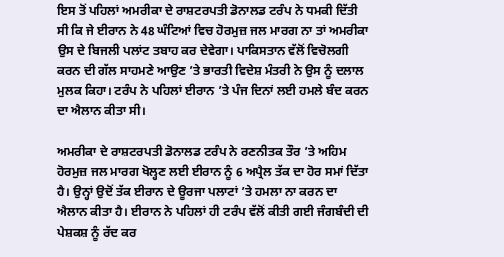ਇਸ ਤੋਂ ਪਹਿਲਾਂ ਅਮਰੀਕਾ ਦੇ ਰਾਸ਼ਟਰਪਤੀ ਡੋਨਾਲਡ ਟਰੰਪ ਨੇ ਧਮਕੀ ਦਿੱਤੀ ਸੀ ਕਿ ਜੇ ਈਰਾਨ ਨੇ 48 ਘੰਟਿਆਂ ਵਿਚ ਹੋਰਮੁਜ਼ ਜਲ ਮਾਰਗ ਨਾ ਤਾਂ ਅਮਰੀਕਾ ਉਸ ਦੇ ਬਿਜਲੀ ਪਲਾਂਟ ਤਬਾਹ ਕਰ ਦੇਵੇਗਾ। ਪਾਕਿਸਤਾਨ ਵੱਲੋਂ ਵਿਚੋਲਗੀ ਕਰਨ ਦੀ ਗੱਲ ਸਾਹਮਣੇ ਆਉਣ ’ਤੇ ਭਾਰਤੀ ਵਿਦੇਸ਼ ਮੰਤਰੀ ਨੇ ਉਸ ਨੂੰ ਦਲਾਲ ਮੁਲਕ ਕਿਹਾ। ਟਰੰਪ ਨੇ ਪਹਿਲਾਂ ਈਰਾਨ ’ਤੇ ਪੰਜ ਦਿਨਾਂ ਲਈ ਹਮਲੇ ਬੰਦ ਕਰਨ ਦਾ ਐਲਾਨ ਕੀਤਾ ਸੀ।

ਅਮਰੀਕਾ ਦੇ ਰਾਸ਼ਟਰਪਤੀ ਡੋਨਾਲਡ ਟਰੰਪ ਨੇ ਰਣਨੀਤਕ ਤੌਰ ’ਤੇ ਅਹਿਮ ਹੋਰਮੁਜ਼ ਜਲ ਮਾਰਗ ਖੋਲ੍ਹਣ ਲਈ ਈਰਾਨ ਨੂੰ 6 ਅਪ੍ਰੈਲ ਤੱਕ ਦਾ ਹੋਰ ਸਮਾਂ ਦਿੱਤਾ ਹੈ। ਉਨ੍ਹਾਂ ਉਦੋਂ ਤੱਕ ਈਰਾਨ ਦੇ ਊਰਜਾ ਪਲਾਟਾਂ ’ਤੇ ਹਮਲਾ ਨਾ ਕਰਨ ਦਾ ਐਲਾਨ ਕੀਤਾ ਹੈ। ਈਰਾਨ ਨੇ ਪਹਿਲਾਂ ਹੀ ਟਰੰਪ ਵੱਲੋਂ ਕੀਤੀ ਗਈ ਜੰਗਬੰਦੀ ਦੀ ਪੇਸ਼ਕਸ਼ ਨੂੰ ਰੱਦ ਕਰ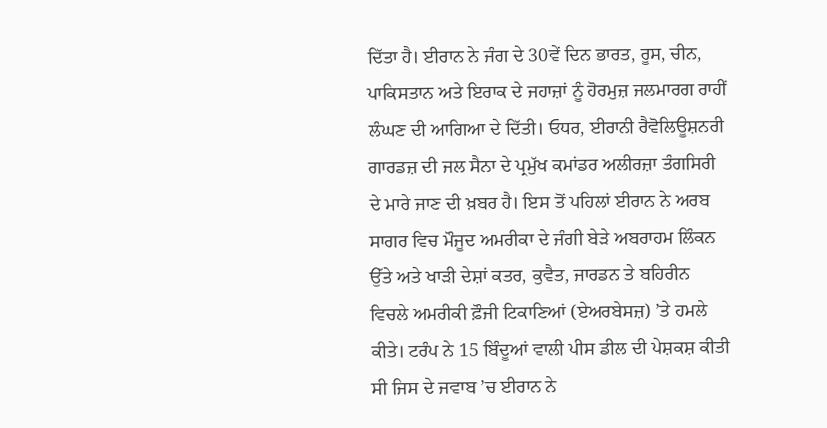ਦਿੱਤਾ ਹੈ। ਈਰਾਨ ਨੇ ਜੰਗ ਦੇ 30ਵੇਂ ਦਿਨ ਭਾਰਤ, ਰੂਸ, ਚੀਨ, ਪਾਕਿਸਤਾਨ ਅਤੇ ਇਰਾਕ ਦੇ ਜਹਾਜ਼ਾਂ ਨੂੰ ਹੋਰਮੁਜ਼ ਜਲਮਾਰਗ ਰਾਹੀਂ ਲੰਘਣ ਦੀ ਆਗਿਆ ਦੇ ਦਿੱਤੀ। ਓਧਰ, ਈਰਾਨੀ ਰੈਵੋਲਿਊਸ਼ਨਰੀ ਗਾਰਡਜ਼ ਦੀ ਜਲ ਸੈਨਾ ਦੇ ਪ੍ਰਮੁੱਖ ਕਮਾਂਡਰ ਅਲੀਰਜ਼ਾ ਤੰਗਸਿਰੀ ਦੇ ਮਾਰੇ ਜਾਣ ਦੀ ਖ਼ਬਰ ਹੈ। ਇਸ ਤੋਂ ਪਹਿਲਾਂ ਈਰਾਨ ਨੇ ਅਰਬ ਸਾਗਰ ਵਿਚ ਮੌਜੂਦ ਅਮਰੀਕਾ ਦੇ ਜੰਗੀ ਬੇੜੇ ਅਬਰਾਹਮ ਲਿੰਕਨ ਉੱਤੇ ਅਤੇ ਖਾੜੀ ਦੇਸ਼ਾਂ ਕਤਰ, ਕੁਵੈਤ, ਜਾਰਡਨ ਤੇ ਬਹਿਰੀਨ ਵਿਚਲੇ ਅਮਰੀਕੀ ਫ਼ੌਜੀ ਟਿਕਾਣਿਆਂ (ਏਅਰਬੇਸਜ਼) ’ਤੇ ਹਮਲੇ ਕੀਤੇ। ਟਰੰਪ ਨੇ 15 ਬਿੰਦੂਆਂ ਵਾਲੀ ਪੀਸ ਡੀਲ ਦੀ ਪੇਸ਼ਕਸ਼ ਕੀਤੀ ਸੀ ਜਿਸ ਦੇ ਜਵਾਬ ’ਚ ਈਰਾਨ ਨੇ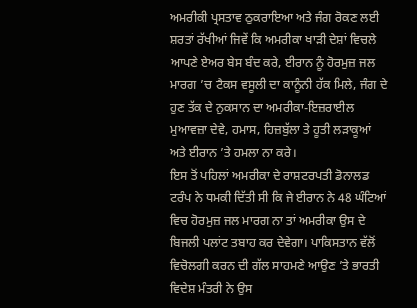ਅਮਰੀਕੀ ਪ੍ਰਸਤਾਵ ਠੁਕਰਾਇਆ ਅਤੇ ਜੰਗ ਰੋਕਣ ਲਈ ਸ਼ਰਤਾਂ ਰੱਖੀਆਂ ਜਿਵੇਂ ਕਿ ਅਮਰੀਕਾ ਖਾੜੀ ਦੇਸ਼ਾਂ ਵਿਚਲੇ ਆਪਣੇ ਏਅਰ ਬੇਸ ਬੰਦ ਕਰੇ, ਈਰਾਨ ਨੂੰ ਹੋਰਮੁਜ਼ ਜਲ ਮਾਰਗ ’ਚ ਟੈਕਸ ਵਸੂਲੀ ਦਾ ਕਾਨੂੰਨੀ ਹੱਕ ਮਿਲੇ, ਜੰਗ ਦੇ ਹੁਣ ਤੱਕ ਦੇ ਨੁਕਸਾਨ ਦਾ ਅਮਰੀਕਾ-ਇਜ਼ਰਾਈਲ ਮੁਆਵਜ਼ਾ ਦੇਵੇ, ਹਮਾਸ, ਹਿਜ਼ਬੁੱਲਾ ਤੇ ਹੂਤੀ ਲੜਾਕੂਆਂ ਅਤੇ ਈਰਾਨ ’ਤੇ ਹਮਲਾ ਨਾ ਕਰੇ।
ਇਸ ਤੋਂ ਪਹਿਲਾਂ ਅਮਰੀਕਾ ਦੇ ਰਾਸ਼ਟਰਪਤੀ ਡੋਨਾਲਡ ਟਰੰਪ ਨੇ ਧਮਕੀ ਦਿੱਤੀ ਸੀ ਕਿ ਜੇ ਈਰਾਨ ਨੇ 48 ਘੰਟਿਆਂ ਵਿਚ ਹੋਰਮੁਜ਼ ਜਲ ਮਾਰਗ ਨਾ ਤਾਂ ਅਮਰੀਕਾ ਉਸ ਦੇ ਬਿਜਲੀ ਪਲਾਂਟ ਤਬਾਹ ਕਰ ਦੇਵੇਗਾ। ਪਾਕਿਸਤਾਨ ਵੱਲੋਂ ਵਿਚੋਲਗੀ ਕਰਨ ਦੀ ਗੱਲ ਸਾਹਮਣੇ ਆਉਣ ’ਤੇ ਭਾਰਤੀ ਵਿਦੇਸ਼ ਮੰਤਰੀ ਨੇ ਉਸ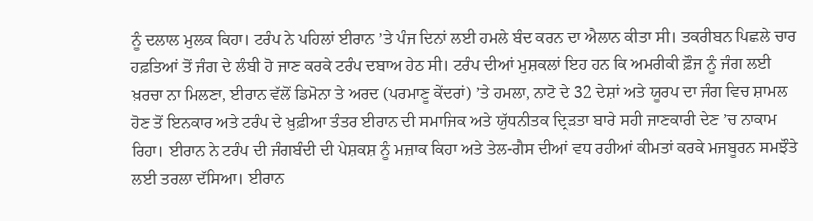ਨੂੰ ਦਲਾਲ ਮੁਲਕ ਕਿਹਾ। ਟਰੰਪ ਨੇ ਪਹਿਲਾਂ ਈਰਾਨ ’ਤੇ ਪੰਜ ਦਿਨਾਂ ਲਈ ਹਮਲੇ ਬੰਦ ਕਰਨ ਦਾ ਐਲਾਨ ਕੀਤਾ ਸੀ। ਤਕਰੀਬਨ ਪਿਛਲੇ ਚਾਰ ਹਫ਼ਤਿਆਂ ਤੋਂ ਜੰਗ ਦੇ ਲੰਬੀ ਹੋ ਜਾਣ ਕਰਕੇ ਟਰੰਪ ਦਬਾਅ ਹੇਠ ਸੀ। ਟਰੰਪ ਦੀਆਂ ਮੁਸ਼ਕਲਾਂ ਇਹ ਹਨ ਕਿ ਅਮਰੀਕੀ ਫ਼ੌਜ ਨੂੰ ਜੰਗ ਲਈ ਖ਼ਰਚਾ ਨਾ ਮਿਲਣਾ, ਈਰਾਨ ਵੱਲੋਂ ਡਿਮੋਨਾ ਤੇ ਅਰਦ (ਪਰਮਾਣੂ ਕੇਂਦਰਾਂ) ’ਤੇ ਹਮਲਾ, ਨਾਟੋ ਦੇ 32 ਦੇਸ਼ਾਂ ਅਤੇ ਯੂਰਪ ਦਾ ਜੰਗ ਵਿਚ ਸ਼ਾਮਲ ਹੋਣ ਤੋਂ ਇਨਕਾਰ ਅਤੇ ਟਰੰਪ ਦੇ ਖ਼ੁਫ਼ੀਆ ਤੰਤਰ ਈਰਾਨ ਦੀ ਸਮਾਜਿਕ ਅਤੇ ਯੁੱਧਨੀਤਕ ਦ੍ਰਿੜਤਾ ਬਾਰੇ ਸਹੀ ਜਾਣਕਾਰੀ ਦੇਣ ’ਚ ਨਾਕਾਮ ਰਿਹਾ। ਈਰਾਨ ਨੇ ਟਰੰਪ ਦੀ ਜੰਗਬੰਦੀ ਦੀ ਪੇਸ਼ਕਸ਼ ਨੂੰ ਮਜ਼ਾਕ ਕਿਹਾ ਅਤੇ ਤੇਲ-ਗੈਸ ਦੀਆਂ ਵਧ ਰਹੀਆਂ ਕੀਮਤਾਂ ਕਰਕੇ ਮਜਬੂਰਨ ਸਮਝੌਤੇ ਲਈ ਤਰਲਾ ਦੱਸਿਆ। ਈਰਾਨ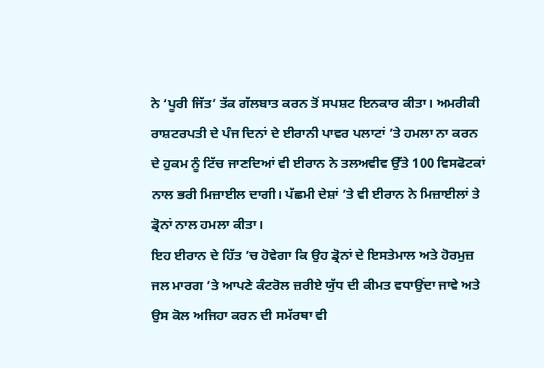ਨੇ ‘ਪੂਰੀ ਜਿੱਤ’ ਤੱਕ ਗੱਲਬਾਤ ਕਰਨ ਤੋਂ ਸਪਸ਼ਟ ਇਨਕਾਰ ਕੀਤਾ। ਅਮਰੀਕੀ ਰਾਸ਼ਟਰਪਤੀ ਦੇ ਪੰਜ ਦਿਨਾਂ ਦੇ ਈਰਾਨੀ ਪਾਵਰ ਪਲਾਟਾਂ ’ਤੇ ਹਮਲਾ ਨਾ ਕਰਨ ਦੇ ਹੁਕਮ ਨੂੰ ਟਿੱਚ ਜਾਣਦਿਆਂ ਵੀ ਈਰਾਨ ਨੇ ਤਲਅਵੀਵ ਉੱਤੇ 100 ਵਿਸਫੋਟਕਾਂ ਨਾਲ ਭਰੀ ਮਿਜ਼ਾਈਲ ਦਾਗੀ। ਪੱਛਮੀ ਦੇਸ਼ਾਂ ’ਤੇ ਵੀ ਈਰਾਨ ਨੇ ਮਿਜ਼ਾਈਲਾਂ ਤੇ ਡ੍ਰੋਨਾਂ ਨਾਲ ਹਮਲਾ ਕੀਤਾ।
ਇਹ ਈਰਾਨ ਦੇ ਹਿੱਤ ’ਚ ਹੋਵੇਗਾ ਕਿ ਉਹ ਡ੍ਰੋਨਾਂ ਦੇ ਇਸਤੇਮਾਲ ਅਤੇ ਹੋਰਮੁਜ਼ ਜਲ ਮਾਰਗ ’ਤੇ ਆਪਣੇ ਕੰਟਰੋਲ ਜ਼ਰੀਏ ਯੁੱਧ ਦੀ ਕੀਮਤ ਵਧਾਉਂਦਾ ਜਾਵੇ ਅਤੇ ਉਸ ਕੋਲ ਅਜਿਹਾ ਕਰਨ ਦੀ ਸਮੱਰਥਾ ਵੀ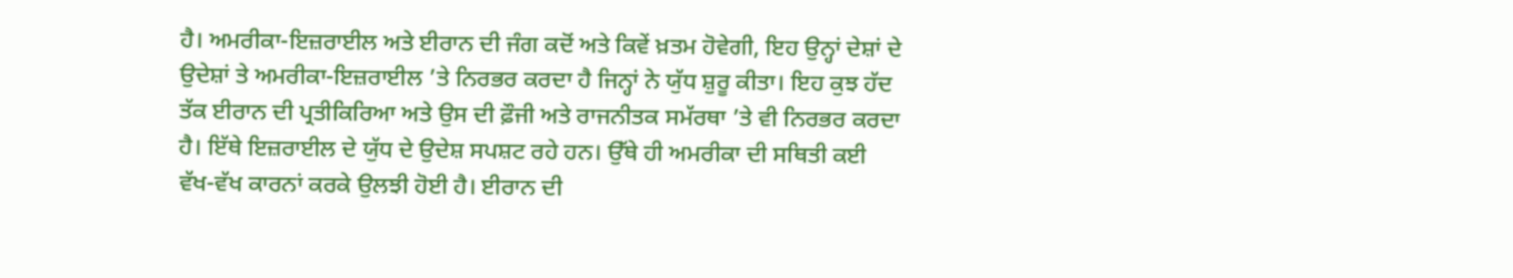ਹੈ। ਅਮਰੀਕਾ-ਇਜ਼ਰਾਈਲ ਅਤੇ ਈਰਾਨ ਦੀ ਜੰਗ ਕਦੋਂ ਅਤੇ ਕਿਵੇਂ ਖ਼ਤਮ ਹੋਵੇਗੀ, ਇਹ ਉਨ੍ਹਾਂ ਦੇਸ਼ਾਂ ਦੇ ਉਦੇਸ਼ਾਂ ਤੇ ਅਮਰੀਕਾ-ਇਜ਼ਰਾਈਲ ’ਤੇ ਨਿਰਭਰ ਕਰਦਾ ਹੈ ਜਿਨ੍ਹਾਂ ਨੇ ਯੁੱਧ ਸ਼ੁਰੂ ਕੀਤਾ। ਇਹ ਕੁਝ ਹੱਦ ਤੱਕ ਈਰਾਨ ਦੀ ਪ੍ਰਤੀਕਿਰਿਆ ਅਤੇ ਉਸ ਦੀ ਫ਼ੌਜੀ ਅਤੇ ਰਾਜਨੀਤਕ ਸਮੱਰਥਾ ’ਤੇ ਵੀ ਨਿਰਭਰ ਕਰਦਾ ਹੈ। ਇੱਥੇ ਇਜ਼ਰਾਈਲ ਦੇ ਯੁੱਧ ਦੇ ਉਦੇਸ਼ ਸਪਸ਼ਟ ਰਹੇ ਹਨ। ਉੱਥੇ ਹੀ ਅਮਰੀਕਾ ਦੀ ਸਥਿਤੀ ਕਈ ਵੱਖ-ਵੱਖ ਕਾਰਨਾਂ ਕਰਕੇ ਉਲਝੀ ਹੋਈ ਹੈ। ਈਰਾਨ ਦੀ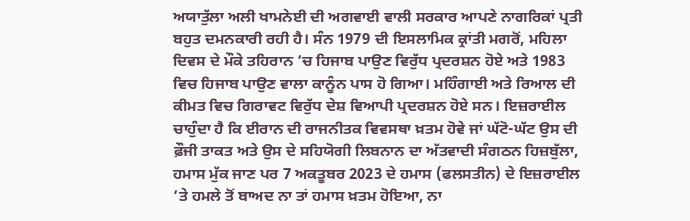ਅਯਾਤੁੱਲਾ ਅਲੀ ਖਾਮਨੇਈ ਦੀ ਅਗਵਾਈ ਵਾਲੀ ਸਰਕਾਰ ਆਪਣੇ ਨਾਗਰਿਕਾਂ ਪ੍ਰਤੀ ਬਹੁਤ ਦਮਨਕਾਰੀ ਰਹੀ ਹੈ। ਸੰਨ 1979 ਦੀ ਇਸਲਾਮਿਕ ਕ੍ਰਾਂਤੀ ਮਗਰੋਂ, ਮਹਿਲਾ ਦਿਵਸ ਦੇ ਮੌਕੇ ਤਹਿਰਾਨ ’ਚ ਹਿਜਾਬ ਪਾਉਣ ਵਿਰੁੱਧ ਪ੍ਰਦਰਸ਼ਨ ਹੋਏ ਅਤੇ 1983 ਵਿਚ ਹਿਜਾਬ ਪਾਉਣ ਵਾਲਾ ਕਾਨੂੰਨ ਪਾਸ ਹੋ ਗਿਆ। ਮਹਿੰਗਾਈ ਅਤੇ ਰਿਆਲ ਦੀ ਕੀਮਤ ਵਿਚ ਗਿਰਾਵਟ ਵਿਰੁੱਧ ਦੇਸ਼ ਵਿਆਪੀ ਪ੍ਰਦਰਸ਼ਨ ਹੋਏ ਸਨ। ਇਜ਼ਰਾਈਲ ਚਾਹੁੰਦਾ ਹੈ ਕਿ ਈਰਾਨ ਦੀ ਰਾਜਨੀਤਕ ਵਿਵਸਥਾ ਖ਼ਤਮ ਹੋਵੇ ਜਾਂ ਘੱਟੋ-ਘੱਟ ਉਸ ਦੀ ਫ਼ੌਜੀ ਤਾਕਤ ਅਤੇ ਉਸ ਦੇ ਸਹਿਯੋਗੀ ਲਿਬਨਾਨ ਦਾ ਅੱਤਵਾਦੀ ਸੰਗਠਨ ਹਿਜ਼ਬੁੱਲਾ, ਹਮਾਸ ਮੁੱਕ ਜਾਣ ਪਰ 7 ਅਕਤੂਬਰ 2023 ਦੇ ਹਮਾਸ (ਫਲਸਤੀਨ) ਦੇ ਇਜ਼ਰਾਈਲ ’ਤੇ ਹਮਲੇ ਤੋਂ ਬਾਅਦ ਨਾ ਤਾਂ ਹਮਾਸ ਖ਼ਤਮ ਹੋਇਆ, ਨਾ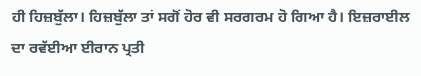ਹੀ ਹਿਜ਼ਬੁੱਲਾ। ਹਿਜ਼ਬੁੱਲਾ ਤਾਂ ਸਗੋਂ ਹੋਰ ਵੀ ਸਰਗਰਮ ਹੋ ਗਿਆ ਹੈ। ਇਜ਼ਰਾਈਲ ਦਾ ਰਵੱਈਆ ਈਰਾਨ ਪ੍ਰਤੀ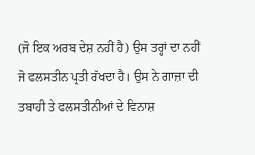(ਜੋ ਇਕ ਅਰਬ ਦੇਸ਼ ਨਹੀਂ ਹੈ) ਉਸ ਤਰ੍ਹਾਂ ਦਾ ਨਹੀਂ ਜੋ ਫਲਸਤੀਨ ਪ੍ਰਤੀ ਰੱਖਦਾ ਹੈ। ਉਸ ਨੇ ਗਾਜ਼ਾ ਦੀ ਤਬਾਹੀ ਤੇ ਫਲਸਤੀਨੀਆਂ ਦੇ ਵਿਨਾਸ਼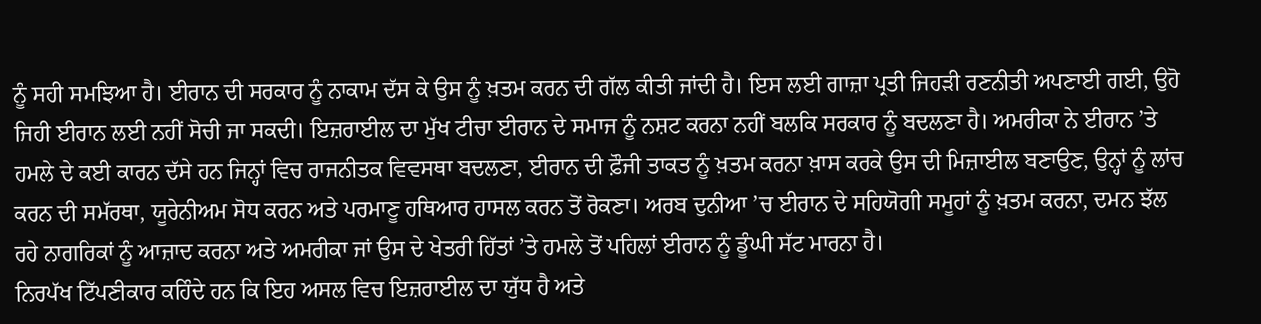ਨੂੰ ਸਹੀ ਸਮਝਿਆ ਹੈ। ਈਰਾਨ ਦੀ ਸਰਕਾਰ ਨੂੰ ਨਾਕਾਮ ਦੱਸ ਕੇ ਉਸ ਨੂੰ ਖ਼ਤਮ ਕਰਨ ਦੀ ਗੱਲ ਕੀਤੀ ਜਾਂਦੀ ਹੈ। ਇਸ ਲਈ ਗਾਜ਼ਾ ਪ੍ਰਤੀ ਜਿਹੜੀ ਰਣਨੀਤੀ ਅਪਣਾਈ ਗਈ, ਉਹੋ ਜਿਹੀ ਈਰਾਨ ਲਈ ਨਹੀਂ ਸੋਚੀ ਜਾ ਸਕਦੀ। ਇਜ਼ਰਾਈਲ ਦਾ ਮੁੱਖ ਟੀਚਾ ਈਰਾਨ ਦੇ ਸਮਾਜ ਨੂੰ ਨਸ਼ਟ ਕਰਨਾ ਨਹੀਂ ਬਲਕਿ ਸਰਕਾਰ ਨੂੰ ਬਦਲਣਾ ਹੈ। ਅਮਰੀਕਾ ਨੇ ਈਰਾਨ ’ਤੇ ਹਮਲੇ ਦੇ ਕਈ ਕਾਰਨ ਦੱਸੇ ਹਨ ਜਿਨ੍ਹਾਂ ਵਿਚ ਰਾਜਨੀਤਕ ਵਿਵਸਥਾ ਬਦਲਣਾ, ਈਰਾਨ ਦੀ ਫ਼ੌਜੀ ਤਾਕਤ ਨੂੰ ਖ਼ਤਮ ਕਰਨਾ ਖ਼ਾਸ ਕਰਕੇ ਉਸ ਦੀ ਮਿਜ਼ਾਈਲ ਬਣਾਉਣ, ਉਨ੍ਹਾਂ ਨੂੰ ਲਾਂਚ ਕਰਨ ਦੀ ਸਮੱਰਥਾ, ਯੂਰੇਨੀਅਮ ਸੋਧ ਕਰਨ ਅਤੇ ਪਰਮਾਣੂ ਹਥਿਆਰ ਹਾਸਲ ਕਰਨ ਤੋਂ ਰੋਕਣਾ। ਅਰਬ ਦੁਨੀਆ ’ਚ ਈਰਾਨ ਦੇ ਸਹਿਯੋਗੀ ਸਮੂਹਾਂ ਨੂੰ ਖ਼ਤਮ ਕਰਨਾ, ਦਮਨ ਝੱਲ ਰਹੇ ਨਾਗਰਿਕਾਂ ਨੂੰ ਆਜ਼ਾਦ ਕਰਨਾ ਅਤੇ ਅਮਰੀਕਾ ਜਾਂ ਉਸ ਦੇ ਖੇਤਰੀ ਹਿੱਤਾਂ ’ਤੇ ਹਮਲੇ ਤੋਂ ਪਹਿਲਾਂ ਈਰਾਨ ਨੂੰ ਡੂੰਘੀ ਸੱਟ ਮਾਰਨਾ ਹੈ।
ਨਿਰਪੱਖ ਟਿੱਪਣੀਕਾਰ ਕਹਿੰਦੇ ਹਨ ਕਿ ਇਹ ਅਸਲ ਵਿਚ ਇਜ਼ਰਾਈਲ ਦਾ ਯੁੱਧ ਹੈ ਅਤੇ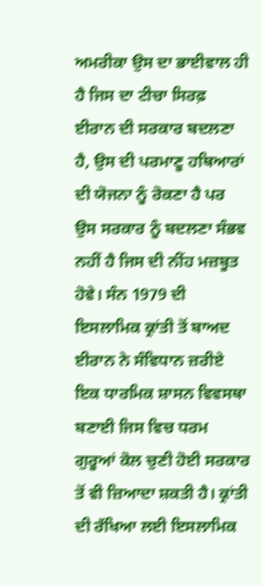ਅਮਰੀਕਾ ਉਸ ਦਾ ਭਾਈਵਾਲ ਹੀ ਹੈ ਜਿਸ ਦਾ ਟੀਚਾ ਸਿਰਫ਼ ਈਰਾਨ ਦੀ ਸਰਕਾਰ ਬਦਲਣਾ ਹੈ, ਉਸ ਦੀ ਪਰਮਾਣੂ ਹਥਿਆਰਾਂ ਦੀ ਯੋਜਨਾ ਨੂੰ ਰੋਕਣਾ ਹੈ ਪਰ ਉਸ ਸਰਕਾਰ ਨੂੰ ਬਦਲਣਾ ਸੰਭਵ ਨਹੀਂ ਹੈ ਜਿਸ ਦੀ ਨੀਂਹ ਮਜ਼ਬੂਤ ਹੋਵੇ। ਸੰਨ 1979 ਦੀ ਇਸਲਾਮਿਕ ਕ੍ਰਾਂਤੀ ਤੋਂ ਬਾਅਦ ਈਰਾਨ ਨੇ ਸੰਵਿਧਾਨ ਜ਼ਰੀਏ ਇਕ ਧਾਰਮਿਕ ਸ਼ਾਸਨ ਵਿਵਸਥਾ ਬਣਾਈ ਜਿਸ ਵਿਚ ਧਰਮ ਗੁਰੂਆਂ ਕੋਲ ਚੁਣੀ ਹੋਈ ਸਰਕਾਰ ਤੋਂ ਵੀ ਜ਼ਿਆਦਾ ਸ਼ਕਤੀ ਹੈ। ਕ੍ਰਾਂਤੀ ਦੀ ਰੱਖਿਆ ਲਈ ਇਸਲਾਮਿਕ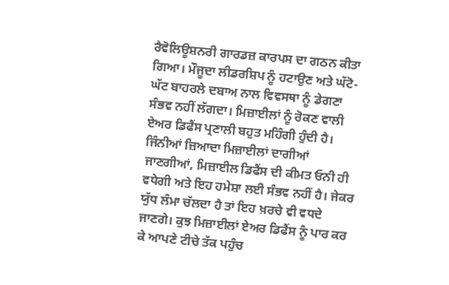ਰੈਵੋਲਿਊਸ਼ਨਰੀ ਗਾਰਡਜ਼ ਕਾਰਪਸ ਦਾ ਗਠਨ ਕੀਤਾ ਗਿਆ। ਮੌਜੂਦਾ ਲੀਡਰਸ਼ਿਪ ਨੂੰ ਹਟਾਉਣ ਅਤੇ ਘੱਟੋ-ਘੱਟ ਬਾਹਰਲੇ ਦਬਾਅ ਨਾਲ ਵਿਵਸਥਾ ਨੂੰ ਡੇਗਣਾ ਸੰਭਵ ਨਹੀਂ ਲੱਗਦਾ। ਮਿਜ਼ਾਈਲਾਂ ਨੂੰ ਰੋਕਣ ਵਾਲੀ ਏਅਰ ਡਿਫੈਂਸ ਪ੍ਰਣਾਲੀ ਬਹੁਤ ਮਹਿੰਗੀ ਹੁੰਦੀ ਹੈ। ਜਿੰਨੀਆਂ ਜ਼ਿਆਦਾ ਮਿਜ਼ਾਈਲਾਂ ਦਾਗੀਆਂ ਜਾਣਗੀਆਂ, ਮਿਜ਼ਾਈਲ ਡਿਫੈਂਸ ਦੀ ਕੀਮਤ ਓਨੀ ਹੀ ਵਧੇਗੀ ਅਤੇ ਇਹ ਹਮੇਸ਼ਾ ਲਈ ਸੰਭਵ ਨਹੀਂ ਹੈ। ਜੇਕਰ ਯੁੱਧ ਲੰਮਾ ਚੱਲਦਾ ਹੈ ਤਾਂ ਇਹ ਖ਼ਰਚੇ ਵੀ ਵਧਦੇ ਜਾਣਗੇ। ਕੁਝ ਮਿਜ਼ਾਈਲਾਂ ਏਅਰ ਡਿਫੈਂਸ ਨੂੰ ਪਾਰ ਕਰ ਕੇ ਆਪਣੇ ਟੀਚੇ ਤੱਕ ਪਹੁੰਚ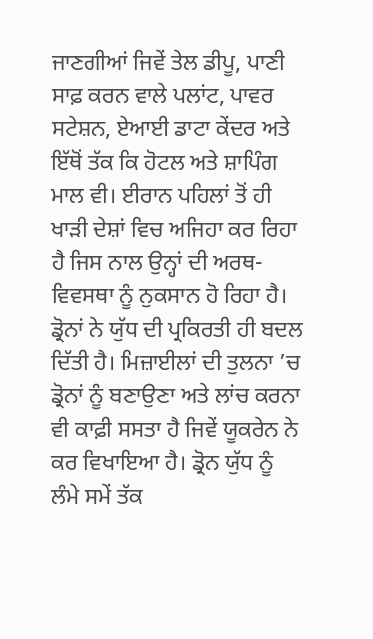ਜਾਣਗੀਆਂ ਜਿਵੇਂ ਤੇਲ ਡੀਪੂ, ਪਾਣੀ ਸਾਫ਼ ਕਰਨ ਵਾਲੇ ਪਲਾਂਟ, ਪਾਵਰ ਸਟੇਸ਼ਨ, ਏਆਈ ਡਾਟਾ ਕੇਂਦਰ ਅਤੇ ਇੱਥੋਂ ਤੱਕ ਕਿ ਹੋਟਲ ਅਤੇ ਸ਼ਾਪਿੰਗ ਮਾਲ ਵੀ। ਈਰਾਨ ਪਹਿਲਾਂ ਤੋਂ ਹੀ ਖਾੜੀ ਦੇਸ਼ਾਂ ਵਿਚ ਅਜਿਹਾ ਕਰ ਰਿਹਾ ਹੈ ਜਿਸ ਨਾਲ ਉਨ੍ਹਾਂ ਦੀ ਅਰਥ-ਵਿਵਸਥਾ ਨੂੰ ਨੁਕਸਾਨ ਹੋ ਰਿਹਾ ਹੈ। ਡ੍ਰੋਨਾਂ ਨੇ ਯੁੱਧ ਦੀ ਪ੍ਰਕਿਰਤੀ ਹੀ ਬਦਲ ਦਿੱਤੀ ਹੈ। ਮਿਜ਼ਾਈਲਾਂ ਦੀ ਤੁਲਨਾ ’ਚ ਡ੍ਰੋਨਾਂ ਨੂੰ ਬਣਾਉਣਾ ਅਤੇ ਲਾਂਚ ਕਰਨਾ ਵੀ ਕਾਫ਼ੀ ਸਸਤਾ ਹੈ ਜਿਵੇਂ ਯੂਕਰੇਨ ਨੇ ਕਰ ਵਿਖਾਇਆ ਹੈ। ਡ੍ਰੋਨ ਯੁੱਧ ਨੂੰ ਲੰਮੇ ਸਮੇਂ ਤੱਕ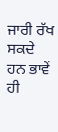ਜਾਰੀ ਰੱਖ ਸਕਦੇ ਹਨ ਭਾਵੇਂ ਹੀ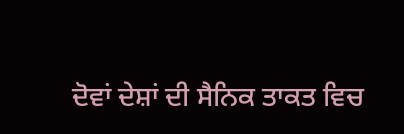ਦੋਵਾਂ ਦੇਸ਼ਾਂ ਦੀ ਸੈਨਿਕ ਤਾਕਤ ਵਿਚ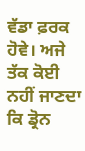ਵੱਡਾ ਫ਼ਰਕ ਹੋਵੇ। ਅਜੇ ਤੱਕ ਕੋਈ ਨਹੀਂ ਜਾਣਦਾ ਕਿ ਡ੍ਰੋਨ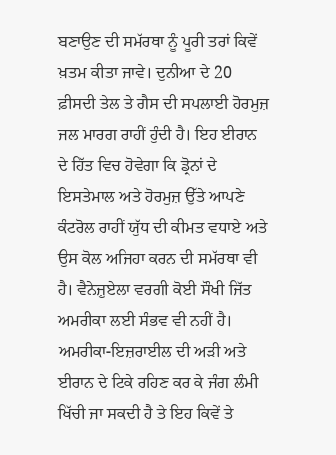ਬਣਾਉਣ ਦੀ ਸਮੱਰਥਾ ਨੂੰ ਪੂਰੀ ਤਰਾਂ ਕਿਵੇਂ ਖ਼ਤਮ ਕੀਤਾ ਜਾਵੇ। ਦੁਨੀਆ ਦੇ 20 ਫ਼ੀਸਦੀ ਤੇਲ ਤੇ ਗੈਸ ਦੀ ਸਪਲਾਈ ਹੋਰਮੁਜ਼ ਜਲ ਮਾਰਗ ਰਾਹੀਂ ਹੁੰਦੀ ਹੈ। ਇਹ ਈਰਾਨ ਦੇ ਹਿੱਤ ਵਿਚ ਹੋਵੇਗਾ ਕਿ ਡ੍ਰੋਨਾਂ ਦੇ ਇਸਤੇਮਾਲ ਅਤੇ ਹੋਰਮੁਜ਼ ਉੱਤੇ ਆਪਣੇ ਕੰਟਰੋਲ ਰਾਹੀਂ ਯੁੱਧ ਦੀ ਕੀਮਤ ਵਧਾਏ ਅਤੇ ਉਸ ਕੋਲ ਅਜਿਹਾ ਕਰਨ ਦੀ ਸਮੱਰਥਾ ਵੀ ਹੈ। ਵੈਨੇਜ਼ੁਏਲਾ ਵਰਗੀ ਕੋਈ ਸੌਖੀ ਜਿੱਤ ਅਮਰੀਕਾ ਲਈ ਸੰਭਵ ਵੀ ਨਹੀਂ ਹੈ। ਅਮਰੀਕਾ-ਇਜ਼ਰਾਈਲ ਦੀ ਅੜੀ ਅਤੇ ਈਰਾਨ ਦੇ ਟਿਕੇ ਰਹਿਣ ਕਰ ਕੇ ਜੰਗ ਲੰਮੀ ਖਿੱਚੀ ਜਾ ਸਕਦੀ ਹੈ ਤੇ ਇਹ ਕਿਵੇਂ ਤੇ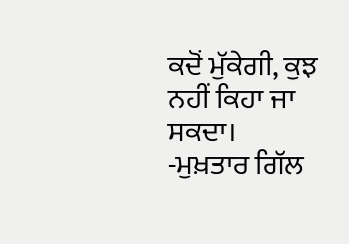ਕਦੋਂ ਮੁੱਕੇਗੀ, ਕੁਝ ਨਹੀਂ ਕਿਹਾ ਜਾ ਸਕਦਾ।
-ਮੁਖ਼ਤਾਰ ਗਿੱਲ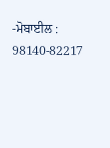-ਮੋਬਾਈਲ : 98140-82217